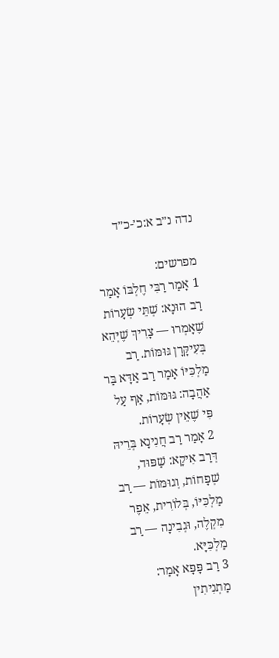נדה נ״ב א:כ׳-כ״ד

מפרשים:
1 אָמַר רַבִּי חֶלְבּוֹ אָמַר רַב הוּנָא: שְׁתֵּי שְׂעָרוֹת שֶׁאָמְרוּ — צָרִיךְ שֶׁיְּהֵא בְּעִיקָּרָן גּוּמּוֹת. רַב מַלְכִּיּוֹ אָמַר רַב אַדָּא בַּר אַהֲבָה: גּוּמּוֹת, אַף עַל פִּי שֶׁאֵין שְׂעָרוֹת.
2 אָמַר רַב חֲנִינָא בְּרֵיהּ דְּרַב אִיקָא: שַׁפּוּד, שְׁפָחוֹת, וְגוּמּוֹת — רַב מַלְכִּיּוֹ, בְּלוֹרִית, אֵפֶר מִקְלֶה, וּגְבִינָה — רַב מַלְכִּיָּא.
3 רַב פָּפָּא אָמַר: מַתְנִיתִין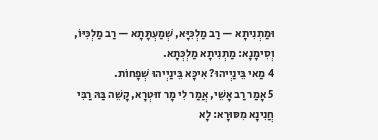וּמַתְנִיתָא — רַב מַלְכִּיָּא, שְׁמַעְתָּתָא — רַב מַלְכִּיּוֹ, וְסִימָנָא: מַתְנִיתָא מַלְכְּתָא.
4 מַאי בֵּינַיְיהוּ? אִיכָּא בֵּינַיְיהוּ שְׁפָחוֹת.
5 אָמַר רַב אָשֵׁי, אֲמַר לִי מָר זוּטְרָא, קָשֵׁה בַּהּ רַבִּי חֲנִינָא מִסּוּרָא: לָא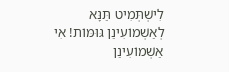לִישְׁתְּמִיט תַּנָּא לְאַשְׁמוֹעִינַן גּוּמּוֹת! אִי אַשְׁמוֹעִינַן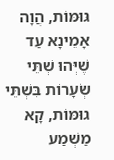גּוּמּוֹת, הֲוָה אָמֵינָא עַד שֶׁיְּהוּ שְׁתֵּי שְׂעָרוֹת בִּשְׁתֵּי גוּמּוֹת, קָא מַשְׁמַע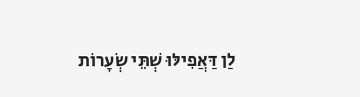לַן דַּאֲפִילּוּ שְׁתֵּי שְׂעָרוֹת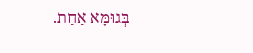בְּגוּמָּא אַחַת.